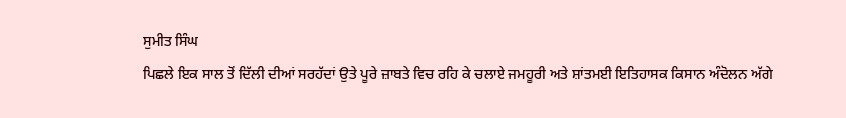ਸੁਮੀਤ ਸਿੰਘ
ਪਿਛਲੇ ਇਕ ਸਾਲ ਤੋਂ ਦਿੱਲੀ ਦੀਆਂ ਸਰਹੱਦਾਂ ਉਤੇ ਪੂਰੇ ਜ਼ਾਬਤੇ ਵਿਚ ਰਹਿ ਕੇ ਚਲਾਏ ਜਮਹੂਰੀ ਅਤੇ ਸ਼ਾਂਤਮਈ ਇਤਿਹਾਸਕ ਕਿਸਾਨ ਅੰਦੋਲਨ ਅੱਗੇ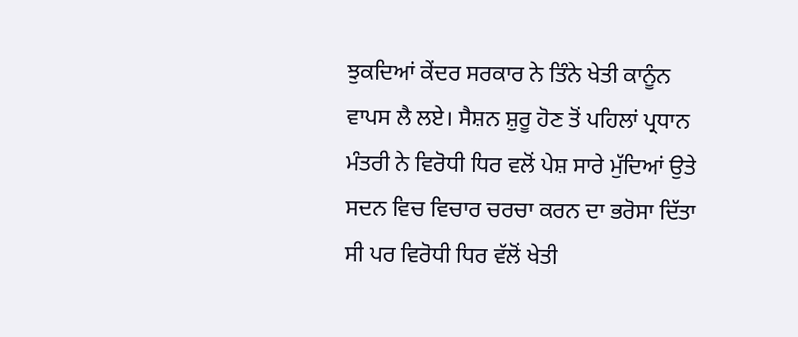ਝੁਕਦਿਆਂ ਕੇਂਦਰ ਸਰਕਾਰ ਨੇ ਤਿੰਨੇ ਖੇਤੀ ਕਾਨੂੰਨ ਵਾਪਸ ਲੈ ਲਏ। ਸੈਸ਼ਨ ਸ਼ੁਰੂ ਹੋਣ ਤੋਂ ਪਹਿਲਾਂ ਪ੍ਰਧਾਨ ਮੰਤਰੀ ਨੇ ਵਿਰੋਧੀ ਧਿਰ ਵਲੋਂ ਪੇਸ਼ ਸਾਰੇ ਮੁੱਦਿਆਂ ਉਤੇ ਸਦਨ ਵਿਚ ਵਿਚਾਰ ਚਰਚਾ ਕਰਨ ਦਾ ਭਰੋਸਾ ਦਿੱਤਾ ਸੀ ਪਰ ਵਿਰੋਧੀ ਧਿਰ ਵੱਲੋਂ ਖੇਤੀ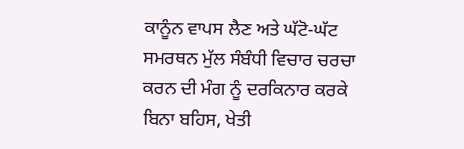ਕਾਨੂੰਨ ਵਾਪਸ ਲੈਣ ਅਤੇ ਘੱਟੋ-ਘੱਟ ਸਮਰਥਨ ਮੁੱਲ ਸੰਬੰਧੀ ਵਿਚਾਰ ਚਰਚਾ ਕਰਨ ਦੀ ਮੰਗ ਨੂੰ ਦਰਕਿਨਾਰ ਕਰਕੇ ਬਿਨਾ ਬਹਿਸ, ਖੇਤੀ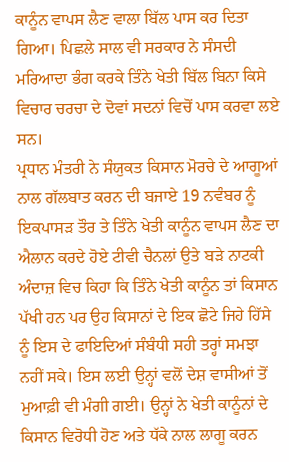ਕਾਨੂੰਨ ਵਾਪਸ ਲੈਣ ਵਾਲਾ ਬਿੱਲ ਪਾਸ ਕਰ ਦਿਤਾ ਗਿਆ। ਪਿਛਲੇ ਸਾਲ ਵੀ ਸਰਕਾਰ ਨੇ ਸੰਸਦੀ ਮਰਿਆਦਾ ਭੰਗ ਕਰਕੇ ਤਿੰਨੇ ਖੇਤੀ ਬਿੱਲ ਬਿਨਾ ਕਿਸੇ ਵਿਚਾਰ ਚਰਚਾ ਦੇ ਦੋਵਾਂ ਸਦਨਾਂ ਵਿਚੋਂ ਪਾਸ ਕਰਵਾ ਲਏ ਸਨ।
ਪ੍ਰਧਾਨ ਮੰਤਰੀ ਨੇ ਸੰਯੁਕਤ ਕਿਸਾਨ ਮੋਰਚੇ ਦੇ ਆਗੂਆਂ ਨਾਲ ਗੱਲਬਾਤ ਕਰਨ ਦੀ ਬਜਾਏ 19 ਨਵੰਬਰ ਨੂੰ ਇਕਪਾਸੜ ਤੌਰ ਤੇ ਤਿੰਨੇ ਖੇਤੀ ਕਾਨੂੰਨ ਵਾਪਸ ਲੈਣ ਦਾ ਐਲਾਨ ਕਰਦੇ ਹੋਏ ਟੀਵੀ ਚੈਨਲਾਂ ਉਤੇ ਬੜੇ ਨਾਟਕੀ ਅੰਦਾਜ਼ ਵਿਚ ਕਿਹਾ ਕਿ ਤਿੰਨੇ ਖੇਤੀ ਕਾਨੂੰਨ ਤਾਂ ਕਿਸਾਨ ਪੱਖੀ ਹਨ ਪਰ ਉਹ ਕਿਸਾਨਾਂ ਦੇ ਇਕ ਛੋਟੇ ਜਿਹੇ ਹਿੱਸੇ ਨੂੰ ਇਸ ਦੇ ਫਾਇਦਿਆਂ ਸੰਬੰਧੀ ਸਹੀ ਤਰ੍ਹਾਂ ਸਮਝਾ ਨਹੀਂ ਸਕੇ। ਇਸ ਲਈ ਉਨ੍ਹਾਂ ਵਲੋਂ ਦੇਸ਼ ਵਾਸੀਆਂ ਤੋਂ ਮੁਆਫ਼ੀ ਵੀ ਮੰਗੀ ਗਈ। ਉਨ੍ਹਾਂ ਨੇ ਖੇਤੀ ਕਾਨੂੰਨਾਂ ਦੇ ਕਿਸਾਨ ਵਿਰੋਧੀ ਹੋਣ ਅਤੇ ਧੱਕੇ ਨਾਲ ਲਾਗੂ ਕਰਨ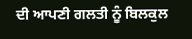ਦੀ ਆਪਣੀ ਗਲਤੀ ਨੂੰ ਬਿਲਕੁਲ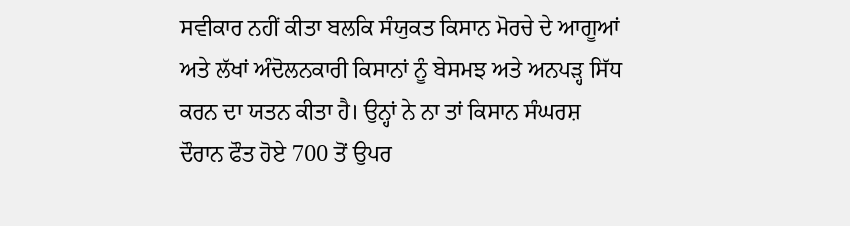ਸਵੀਕਾਰ ਨਹੀਂ ਕੀਤਾ ਬਲਕਿ ਸੰਯੁਕਤ ਕਿਸਾਨ ਮੋਰਚੇ ਦੇ ਆਗੂਆਂ ਅਤੇ ਲੱਖਾਂ ਅੰਦੋਲਨਕਾਰੀ ਕਿਸਾਨਾਂ ਨੂੰ ਬੇਸਮਝ ਅਤੇ ਅਨਪੜ੍ਹ ਸਿੱਧ ਕਰਨ ਦਾ ਯਤਨ ਕੀਤਾ ਹੈ। ਉਨ੍ਹਾਂ ਨੇ ਨਾ ਤਾਂ ਕਿਸਾਨ ਸੰਘਰਸ਼ ਦੌਰਾਨ ਫੌਤ ਹੋਏ 700 ਤੋਂ ਉਪਰ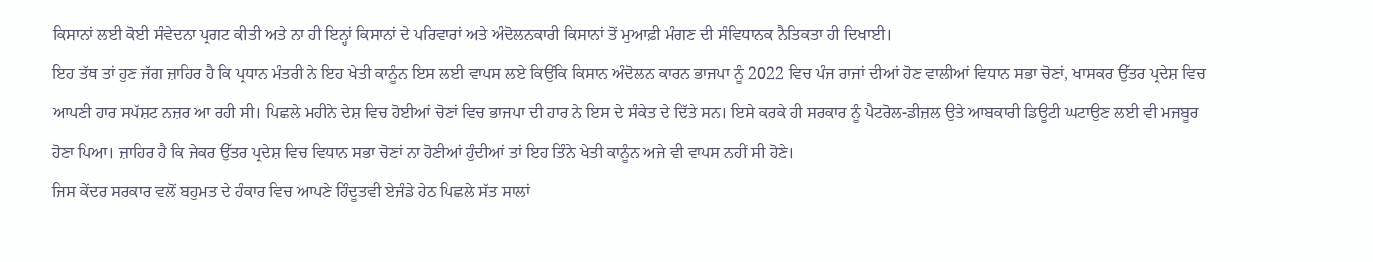ਕਿਸਾਨਾਂ ਲਈ ਕੋਈ ਸੰਵੇਦਨਾ ਪ੍ਰਗਟ ਕੀਤੀ ਅਤੇ ਨਾ ਹੀ ਇਨ੍ਹਾਂ ਕਿਸਾਨਾਂ ਦੇ ਪਰਿਵਾਰਾਂ ਅਤੇ ਅੰਦੋਲਨਕਾਰੀ ਕਿਸਾਨਾਂ ਤੋਂ ਮੁਆਫ਼ੀ ਮੰਗਣ ਦੀ ਸੰਵਿਧਾਨਕ ਨੈਤਿਕਤਾ ਹੀ ਦਿਖਾਈ।
ਇਹ ਤੱਥ ਤਾਂ ਹੁਣ ਜੱਗ ਜ਼ਾਹਿਰ ਹੈ ਕਿ ਪ੍ਰਧਾਨ ਮੰਤਰੀ ਨੇ ਇਹ ਖੇਤੀ ਕਾਨੂੰਨ ਇਸ ਲਈ ਵਾਪਸ ਲਏ ਕਿਉਂਕਿ ਕਿਸਾਨ ਅੰਦੋਲਨ ਕਾਰਨ ਭਾਜਪਾ ਨੂੰ 2022 ਵਿਚ ਪੰਜ ਰਾਜਾਂ ਦੀਆਂ ਹੋਣ ਵਾਲੀਆਂ ਵਿਧਾਨ ਸਭਾ ਚੋਣਾਂ, ਖਾਸਕਰ ਉੱਤਰ ਪ੍ਰਦੇਸ਼ ਵਿਚ ਆਪਣੀ ਹਾਰ ਸਪੱਸ਼ਟ ਨਜ਼ਰ ਆ ਰਹੀ ਸੀ। ਪਿਛਲੇ ਮਹੀਨੇ ਦੇਸ਼ ਵਿਚ ਹੋਈਆਂ ਚੋਣਾਂ ਵਿਚ ਭਾਜਪਾ ਦੀ ਹਾਰ ਨੇ ਇਸ ਦੇ ਸੰਕੇਤ ਦੇ ਦਿੱਤੇ ਸਨ। ਇਸੇ ਕਰਕੇ ਹੀ ਸਰਕਾਰ ਨੂੰ ਪੈਟਰੋਲ-ਡੀਜ਼ਲ ਉਤੇ ਆਬਕਾਰੀ ਡਿਊਟੀ ਘਟਾਉਣ ਲਈ ਵੀ ਮਜਬੂਰ ਹੋਣਾ ਪਿਆ। ਜ਼ਾਹਿਰ ਹੈ ਕਿ ਜੇਕਰ ਉੱਤਰ ਪ੍ਰਦੇਸ਼ ਵਿਚ ਵਿਧਾਨ ਸਭਾ ਚੋਣਾਂ ਨਾ ਹੋਣੀਆਂ ਹੁੰਦੀਆਂ ਤਾਂ ਇਹ ਤਿੰਨੇ ਖੇਤੀ ਕਾਨੂੰਨ ਅਜੇ ਵੀ ਵਾਪਸ ਨਹੀਂ ਸੀ ਹੋਣੇ।
ਜਿਸ ਕੇਂਦਰ ਸਰਕਾਰ ਵਲੋਂ ਬਹੁਮਤ ਦੇ ਹੰਕਾਰ ਵਿਚ ਆਪਣੇ ਹਿੰਦੂਤਵੀ ਏਜੰਡੇ ਹੇਠ ਪਿਛਲੇ ਸੱਤ ਸਾਲਾਂ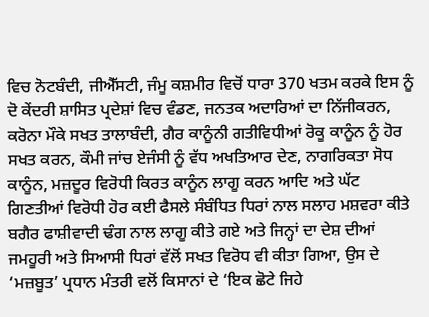ਵਿਚ ਨੋਟਬੰਦੀ, ਜੀਐੱਸਟੀ, ਜੰਮੂ ਕਸ਼ਮੀਰ ਵਿਚੋਂ ਧਾਰਾ 370 ਖਤਮ ਕਰਕੇ ਇਸ ਨੂੰ ਦੋ ਕੇਂਦਰੀ ਸ਼ਾਸਿਤ ਪ੍ਰਦੇਸ਼ਾਂ ਵਿਚ ਵੰਡਣ, ਜਨਤਕ ਅਦਾਰਿਆਂ ਦਾ ਨਿੱਜੀਕਰਨ, ਕਰੋਨਾ ਮੌਕੇ ਸਖਤ ਤਾਲਾਬੰਦੀ, ਗੈਰ ਕਾਨੂੰਨੀ ਗਤੀਵਿਧੀਆਂ ਰੋਕੂ ਕਾਨੂੰਨ ਨੂੰ ਹੋਰ ਸਖਤ ਕਰਨ, ਕੌਮੀ ਜਾਂਚ ਏਜੰਸੀ ਨੂੰ ਵੱਧ ਅਖਤਿਆਰ ਦੇਣ, ਨਾਗਰਿਕਤਾ ਸੋਧ ਕਾਨੂੰਨ, ਮਜ਼ਦੂਰ ਵਿਰੋਧੀ ਕਿਰਤ ਕਾਨੂੰਨ ਲਾਗੂ ਕਰਨ ਆਦਿ ਅਤੇ ਘੱਟ ਗਿਣਤੀਆਂ ਵਿਰੋਧੀ ਹੋਰ ਕਈ ਫੈਸਲੇ ਸੰਬੰਧਿਤ ਧਿਰਾਂ ਨਾਲ ਸਲਾਹ ਮਸ਼ਵਰਾ ਕੀਤੇ ਬਗੈਰ ਫਾਸ਼ੀਵਾਦੀ ਢੰਗ ਨਾਲ ਲਾਗੂ ਕੀਤੇ ਗਏ ਅਤੇ ਜਿਨ੍ਹਾਂ ਦਾ ਦੇਸ਼ ਦੀਆਂ ਜਮਹੂਰੀ ਅਤੇ ਸਿਆਸੀ ਧਿਰਾਂ ਵੱਲੋਂ ਸਖਤ ਵਿਰੋਧ ਵੀ ਕੀਤਾ ਗਿਆ, ਉਸ ਦੇ ‘ਮਜ਼ਬੂਤ’ ਪ੍ਰਧਾਨ ਮੰਤਰੀ ਵਲੋਂ ਕਿਸਾਨਾਂ ਦੇ ‘ਇਕ ਛੋਟੇ ਜਿਹੇ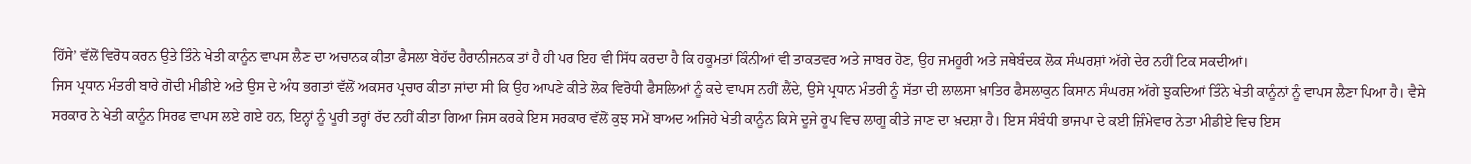ਹਿੱਸੇ’ ਵੱਲੋਂ ਵਿਰੋਧ ਕਰਨ ਉਤੇ ਤਿੰਨੇ ਖੇਤੀ ਕਾਨੂੰਨ ਵਾਪਸ ਲੈਣ ਦਾ ਅਚਾਨਕ ਕੀਤਾ ਫੈਸਲਾ ਬੇਹੱਦ ਹੈਰਾਨੀਜਨਕ ਤਾਂ ਹੈ ਹੀ ਪਰ ਇਹ ਵੀ ਸਿੱਧ ਕਰਦਾ ਹੈ ਕਿ ਹਕੂਮਤਾਂ ਕਿੰਨੀਆਂ ਵੀ ਤਾਕਤਵਰ ਅਤੇ ਜਾਬਰ ਹੋਣ, ਉਹ ਜਮਹੂਰੀ ਅਤੇ ਜਥੇਬੰਦਕ ਲੋਕ ਸੰਘਰਸ਼ਾਂ ਅੱਗੇ ਦੇਰ ਨਹੀਂ ਟਿਕ ਸਕਦੀਆਂ।
ਜਿਸ ਪ੍ਰਧਾਨ ਮੰਤਰੀ ਬਾਰੇ ਗੋਦੀ ਮੀਡੀਏ ਅਤੇ ਉਸ ਦੇ ਅੰਧ ਭਗਤਾਂ ਵੱਲੋਂ ਅਕਸਰ ਪ੍ਰਚਾਰ ਕੀਤਾ ਜਾਂਦਾ ਸੀ ਕਿ ਉਹ ਆਪਣੇ ਕੀਤੇ ਲੋਕ ਵਿਰੋਧੀ ਫੈਸਲਿਆਂ ਨੂੰ ਕਦੇ ਵਾਪਸ ਨਹੀਂ ਲੈਂਦੇ, ਉਸੇ ਪ੍ਰਧਾਨ ਮੰਤਰੀ ਨੂੰ ਸੱਤਾ ਦੀ ਲਾਲਸਾ ਖ਼ਾਤਿਰ ਫੈਸਲਾਕੁਨ ਕਿਸਾਨ ਸੰਘਰਸ਼ ਅੱਗੇ ਝੁਕਦਿਆਂ ਤਿੰਨੇ ਖੇਤੀ ਕਾਨੂੰਨਾਂ ਨੂੰ ਵਾਪਸ ਲੈਣਾ ਪਿਆ ਹੈ। ਵੈਸੇ ਸਰਕਾਰ ਨੇ ਖੇਤੀ ਕਾਨੂੰਨ ਸਿਰਫ ਵਾਪਸ ਲਏ ਗਏ ਹਨ, ਇਨ੍ਹਾਂ ਨੂੰ ਪੂਰੀ ਤਰ੍ਹਾਂ ਰੱਦ ਨਹੀਂ ਕੀਤਾ ਗਿਆ ਜਿਸ ਕਰਕੇ ਇਸ ਸਰਕਾਰ ਵੱਲੋਂ ਕੁਝ ਸਮੇਂ ਬਾਅਦ ਅਜਿਹੇ ਖੇਤੀ ਕਾਨੂੰਨ ਕਿਸੇ ਦੂਜੇ ਰੂਪ ਵਿਚ ਲਾਗੂ ਕੀਤੇ ਜਾਣ ਦਾ ਖ਼ਦਸ਼ਾ ਹੈ। ਇਸ ਸੰਬੰਧੀ ਭਾਜਪਾ ਦੇ ਕਈ ਜ਼ਿੰਮੇਵਾਰ ਨੇਤਾ ਮੀਡੀਏ ਵਿਚ ਇਸ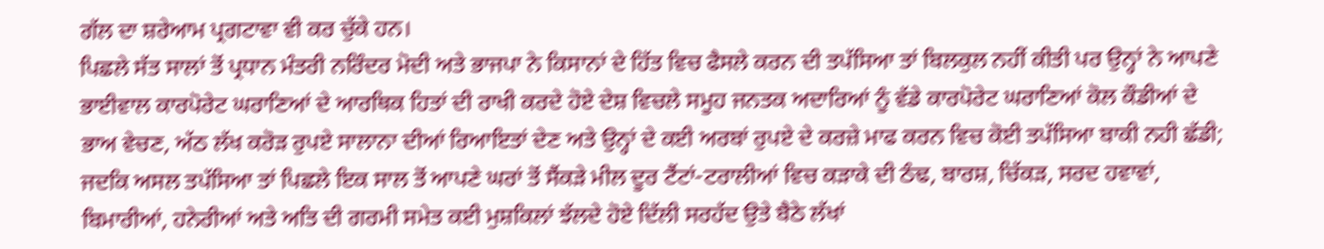ਗੱਲ ਦਾ ਸ਼ਰੇਆਮ ਪ੍ਰਗਟਾਵਾ ਵੀ ਕਰ ਚੁੱਕੇ ਹਨ।
ਪਿਛਲੇ ਸੱਤ ਸਾਲਾਂ ਤੋਂ ਪ੍ਰਧਾਨ ਮੰਤਰੀ ਨਰਿੰਦਰ ਮੋਦੀ ਅਤੇ ਭਾਜਪਾ ਨੇ ਕਿਸਾਨਾਂ ਦੇ ਹਿੱਤ ਵਿਚ ਫੈਸਲੇ ਕਰਨ ਦੀ ਤਪੱਸਿਆ ਤਾਂ ਬਿਲਕੁਲ ਨਹੀਂ ਕੀਤੀ ਪਰ ਉਨ੍ਹਾਂ ਨੇ ਆਪਣੇ ਭਾਈਵਾਲ ਕਾਰਪੋਰੇਟ ਘਰਾਣਿਆਂ ਦੇ ਆਰਥਿਕ ਹਿਤਾਂ ਦੀ ਰਾਖੀ ਕਰਦੇ ਹੋਏ ਦੇਸ਼ ਵਿਚਲੇ ਸਮੂਹ ਜਨਤਕ ਅਦਾਰਿਆਂ ਨੂੰ ਵੱਡੇ ਕਾਰਪੋਰੇਟ ਘਰਾਣਿਆਂ ਕੋਲ ਕੌਡੀਆਂ ਦੇ ਭਾਅ ਵੇਚਣ, ਅੱਠ ਲੱਖ ਕਰੋੜ ਰੁਪਏ ਸਾਲਾਨਾ ਦੀਆਂ ਰਿਆਇਤਾਂ ਦੇਣ ਅਤੇ ਉਨ੍ਹਾਂ ਦੇ ਕਈ ਅਰਬਾਂ ਰੁਪਏ ਦੇ ਕਰਜ਼ੇ ਮਾਫ ਕਰਨ ਵਿਚ ਕੋਈ ਤਪੱਸਿਆ ਬਾਕੀ ਨਹੀ ਛੱਡੀ; ਜਦਕਿ ਅਸਲ ਤਪੱਸਿਆ ਤਾਂ ਪਿਛਲੇ ਇਕ ਸਾਲ ਤੋਂ ਆਪਣੇ ਘਰਾਂ ਤੋਂ ਸੈਂਕੜੇ ਮੀਲ ਦੂਰ ਟੈਂਟਾਂ-ਟਰਾਲੀਆਂ ਵਿਚ ਕੜਾਕੇ ਦੀ ਠੰਢ, ਬਾਰਸ਼, ਚਿੱਕੜ, ਸਰਦ ਹਵਾਵਾਂ, ਬਿਮਾਰੀਆਂ, ਹਨੇਰੀਆਂ ਅਤੇ ਅਤਿ ਦੀ ਗਰਮੀ ਸਮੇਤ ਕਈ ਮੁਸ਼ਕਿਲਾਂ ਝੱਲਦੇ ਹੋਏ ਦਿੱਲੀ ਸਰਹੱਦ ਉਤੇ ਬੈਠੇ ਲੱਖਾਂ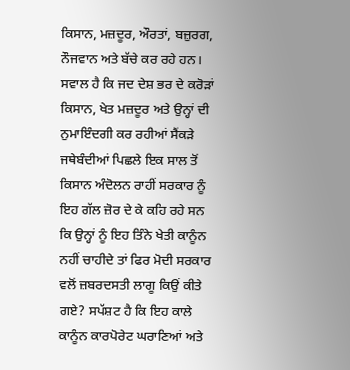ਕਿਸਾਨ, ਮਜ਼ਦੂਰ, ਔਰਤਾਂ, ਬਜ਼ੁਰਗ, ਨੌਜਵਾਨ ਅਤੇ ਬੱਚੇ ਕਰ ਰਹੇ ਹਨ।
ਸਵਾਲ ਹੈ ਕਿ ਜਦ ਦੇਸ਼ ਭਰ ਦੇ ਕਰੋੜਾਂ ਕਿਸਾਨ, ਖੇਤ ਮਜ਼ਦੂਰ ਅਤੇ ਉਨ੍ਹਾਂ ਦੀ ਨੁਮਾਇੰਦਗੀ ਕਰ ਰਹੀਆਂ ਸੈਂਕੜੇ ਜਥੇਬੰਦੀਆਂ ਪਿਛਲੇ ਇਕ ਸਾਲ ਤੋਂ ਕਿਸਾਨ ਅੰਦੋਲਨ ਰਾਹੀਂ ਸਰਕਾਰ ਨੂੰ ਇਹ ਗੱਲ ਜ਼ੋਰ ਦੇ ਕੇ ਕਹਿ ਰਹੇ ਸਨ ਕਿ ਉਨ੍ਹਾਂ ਨੂੰ ਇਹ ਤਿੰਨੇ ਖੇਤੀ ਕਾਨੂੰਨ ਨਹੀਂ ਚਾਹੀਦੇ ਤਾਂ ਫਿਰ ਮੋਦੀ ਸਰਕਾਰ ਵਲੋਂ ਜ਼ਬਰਦਸਤੀ ਲਾਗੂ ਕਿਉਂ ਕੀਤੇ ਗਏ? ਸਪੱਸ਼ਟ ਹੈ ਕਿ ਇਹ ਕਾਲੇ ਕਾਨੂੰਨ ਕਾਰਪੋਰੇਟ ਘਰਾਣਿਆਂ ਅਤੇ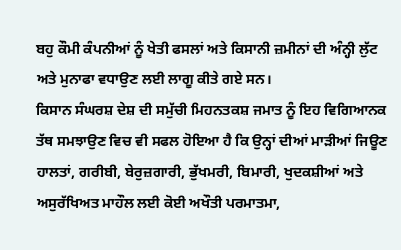ਬਹੁ ਕੌਮੀ ਕੰਪਨੀਆਂ ਨੂੰ ਖੇਤੀ ਫਸਲਾਂ ਅਤੇ ਕਿਸਾਨੀ ਜ਼ਮੀਨਾਂ ਦੀ ਅੰਨ੍ਹੀ ਲੁੱਟ ਅਤੇ ਮੁਨਾਫਾ ਵਧਾਉਣ ਲਈ ਲਾਗੂ ਕੀਤੇ ਗਏ ਸਨ।
ਕਿਸਾਨ ਸੰਘਰਸ਼ ਦੇਸ਼ ਦੀ ਸਮੁੱਚੀ ਮਿਹਨਤਕਸ਼ ਜਮਾਤ ਨੂੰ ਇਹ ਵਿਗਿਆਨਕ ਤੱਥ ਸਮਝਾਉਣ ਵਿਚ ਵੀ ਸਫਲ ਹੋਇਆ ਹੈ ਕਿ ਉਨ੍ਹਾਂ ਦੀਆਂ ਮਾੜੀਆਂ ਜਿਊਣ ਹਾਲਤਾਂ, ਗਰੀਬੀ, ਬੇਰੁਜ਼ਗਾਰੀ, ਭੁੱਖਮਰੀ, ਬਿਮਾਰੀ, ਖੁਦਕਸ਼ੀਆਂ ਅਤੇ ਅਸੁਰੱਖਿਅਤ ਮਾਹੌਲ ਲਈ ਕੋਈ ਅਖੌਤੀ ਪਰਮਾਤਮਾ,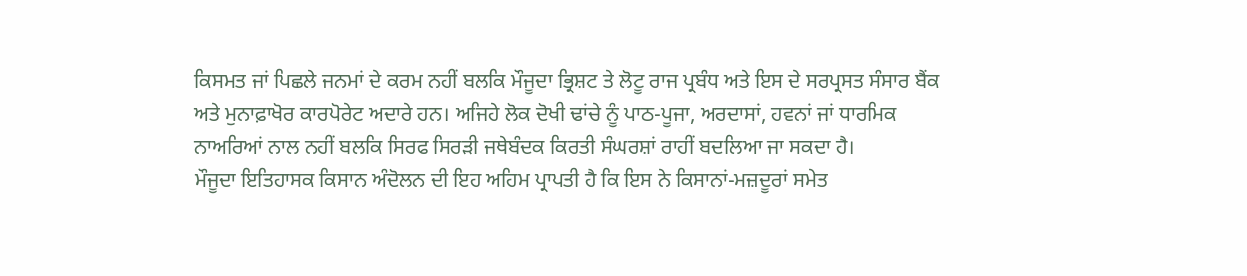ਕਿਸਮਤ ਜਾਂ ਪਿਛਲੇ ਜਨਮਾਂ ਦੇ ਕਰਮ ਨਹੀਂ ਬਲਕਿ ਮੌਜੂਦਾ ਭ੍ਰਿਸ਼ਟ ਤੇ ਲੋਟੂ ਰਾਜ ਪ੍ਰਬੰਧ ਅਤੇ ਇਸ ਦੇ ਸਰਪ੍ਰਸਤ ਸੰਸਾਰ ਬੈਂਕ ਅਤੇ ਮੁਨਾਫ਼ਾਖੋਰ ਕਾਰਪੋਰੇਟ ਅਦਾਰੇ ਹਨ। ਅਜਿਹੇ ਲੋਕ ਦੋਖੀ ਢਾਂਚੇ ਨੂੰ ਪਾਠ-ਪੂਜਾ, ਅਰਦਾਸਾਂ, ਹਵਨਾਂ ਜਾਂ ਧਾਰਮਿਕ ਨਾਅਰਿਆਂ ਨਾਲ ਨਹੀਂ ਬਲਕਿ ਸਿਰਫ ਸਿਰੜੀ ਜਥੇਬੰਦਕ ਕਿਰਤੀ ਸੰਘਰਸ਼ਾਂ ਰਾਹੀਂ ਬਦਲਿਆ ਜਾ ਸਕਦਾ ਹੈ।
ਮੌਜੂਦਾ ਇਤਿਹਾਸਕ ਕਿਸਾਨ ਅੰਦੋਲਨ ਦੀ ਇਹ ਅਹਿਮ ਪ੍ਰਾਪਤੀ ਹੈ ਕਿ ਇਸ ਨੇ ਕਿਸਾਨਾਂ-ਮਜ਼ਦੂਰਾਂ ਸਮੇਤ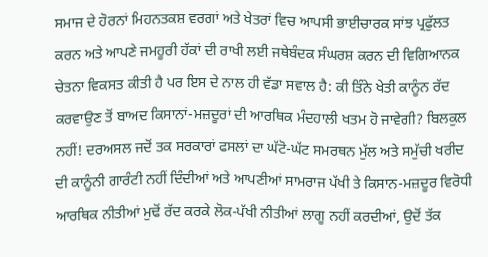ਸਮਾਜ ਦੇ ਹੋਰਨਾਂ ਮਿਹਨਤਕਸ਼ ਵਰਗਾਂ ਅਤੇ ਖੇਤਰਾਂ ਵਿਚ ਆਪਸੀ ਭਾਈਚਾਰਕ ਸਾਂਝ ਪ੍ਰਫੁੱਲਤ ਕਰਨ ਅਤੇ ਆਪਣੇ ਜਮਹੂਰੀ ਹੱਕਾਂ ਦੀ ਰਾਖੀ ਲਈ ਜਥੇਬੰਦਕ ਸੰਘਰਸ਼ ਕਰਨ ਦੀ ਵਿਗਿਆਨਕ ਚੇਤਨਾ ਵਿਕਸਤ ਕੀਤੀ ਹੈ ਪਰ ਇਸ ਦੇ ਨਾਲ ਹੀ ਵੱਡਾ ਸਵਾਲ ਹੈ: ਕੀ ਤਿੰਨੇ ਖੇਤੀ ਕਾਨੂੰਨ ਰੱਦ ਕਰਵਾਉਣ ਤੋਂ ਬਾਅਦ ਕਿਸਾਨਾਂ-ਮਜ਼ਦੂਰਾਂ ਦੀ ਆਰਥਿਕ ਮੰਦਹਾਲੀ ਖਤਮ ਹੋ ਜਾਵੇਗੀ? ਬਿਲਕੁਲ ਨਹੀਂ! ਦਰਅਸਲ ਜਦੋਂ ਤਕ ਸਰਕਾਰਾਂ ਫਸਲਾਂ ਦਾ ਘੱਟੋ-ਘੱਟ ਸਮਰਥਨ ਮੁੱਲ ਅਤੇ ਸਮੁੱਚੀ ਖਰੀਦ ਦੀ ਕਾਨੂੰਨੀ ਗਾਰੰਟੀ ਨਹੀਂ ਦਿੰਦੀਆਂ ਅਤੇ ਆਪਣੀਆਂ ਸਾਮਰਾਜ ਪੱਖੀ ਤੇ ਕਿਸਾਨ-ਮਜ਼ਦੂਰ ਵਿਰੋਧੀ ਆਰਥਿਕ ਨੀਤੀਆਂ ਮੁਢੋਂ ਰੱਦ ਕਰਕੇ ਲੋਕ-ਪੱਖੀ ਨੀਤੀਆਂ ਲਾਗੂ ਨਹੀਂ ਕਰਦੀਆਂ, ਉਦੋਂ ਤੱਕ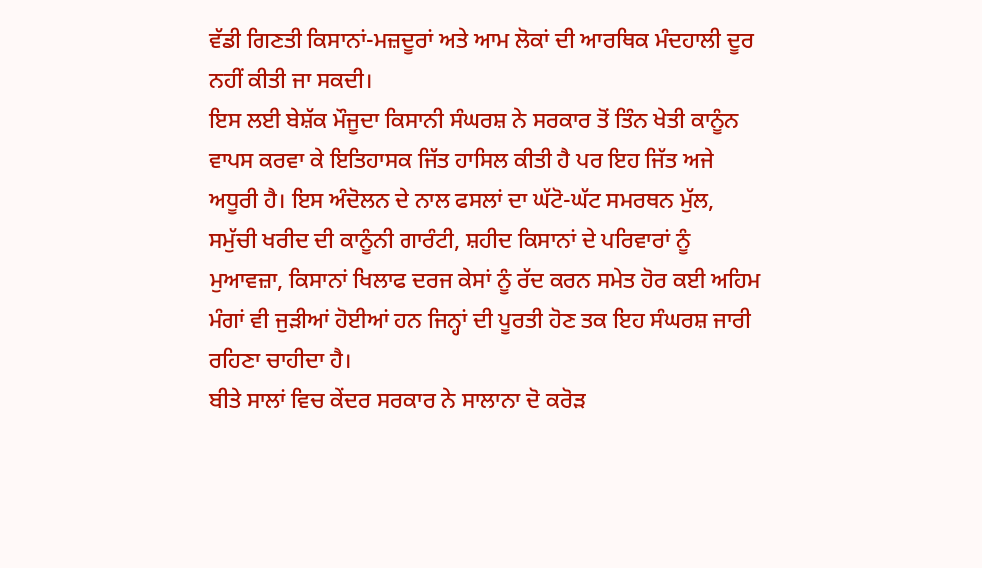ਵੱਡੀ ਗਿਣਤੀ ਕਿਸਾਨਾਂ-ਮਜ਼ਦੂਰਾਂ ਅਤੇ ਆਮ ਲੋਕਾਂ ਦੀ ਆਰਥਿਕ ਮੰਦਹਾਲੀ ਦੂਰ ਨਹੀਂ ਕੀਤੀ ਜਾ ਸਕਦੀ।
ਇਸ ਲਈ ਬੇਸ਼ੱਕ ਮੌਜੂਦਾ ਕਿਸਾਨੀ ਸੰਘਰਸ਼ ਨੇ ਸਰਕਾਰ ਤੋਂ ਤਿੰਨ ਖੇਤੀ ਕਾਨੂੰਨ ਵਾਪਸ ਕਰਵਾ ਕੇ ਇਤਿਹਾਸਕ ਜਿੱਤ ਹਾਸਿਲ ਕੀਤੀ ਹੈ ਪਰ ਇਹ ਜਿੱਤ ਅਜੇ ਅਧੂਰੀ ਹੈ। ਇਸ ਅੰਦੋਲਨ ਦੇ ਨਾਲ ਫਸਲਾਂ ਦਾ ਘੱਟੋ-ਘੱਟ ਸਮਰਥਨ ਮੁੱਲ, ਸਮੁੱਚੀ ਖਰੀਦ ਦੀ ਕਾਨੂੰਨੀ ਗਾਰੰਟੀ, ਸ਼ਹੀਦ ਕਿਸਾਨਾਂ ਦੇ ਪਰਿਵਾਰਾਂ ਨੂੰ ਮੁਆਵਜ਼ਾ, ਕਿਸਾਨਾਂ ਖਿਲਾਫ ਦਰਜ ਕੇਸਾਂ ਨੂੰ ਰੱਦ ਕਰਨ ਸਮੇਤ ਹੋਰ ਕਈ ਅਹਿਮ ਮੰਗਾਂ ਵੀ ਜੁੜੀਆਂ ਹੋਈਆਂ ਹਨ ਜਿਨ੍ਹਾਂ ਦੀ ਪੂਰਤੀ ਹੋਣ ਤਕ ਇਹ ਸੰਘਰਸ਼ ਜਾਰੀ ਰਹਿਣਾ ਚਾਹੀਦਾ ਹੈ।
ਬੀਤੇ ਸਾਲਾਂ ਵਿਚ ਕੇਂਦਰ ਸਰਕਾਰ ਨੇ ਸਾਲਾਨਾ ਦੋ ਕਰੋੜ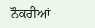ਨੌਕਰੀਆਂ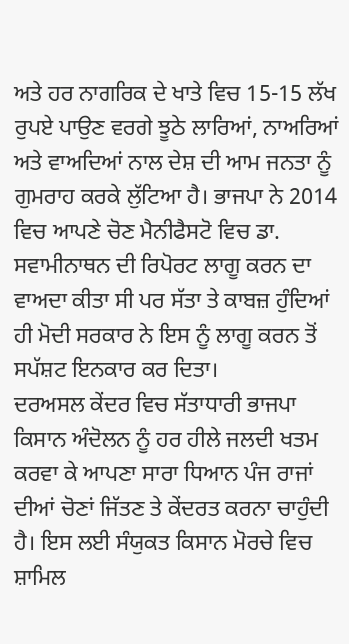ਅਤੇ ਹਰ ਨਾਗਰਿਕ ਦੇ ਖਾਤੇ ਵਿਚ 15-15 ਲੱਖ ਰੁਪਏ ਪਾਉਣ ਵਰਗੇ ਝੂਠੇ ਲਾਰਿਆਂ, ਨਾਅਰਿਆਂ ਅਤੇ ਵਾਅਦਿਆਂ ਨਾਲ ਦੇਸ਼ ਦੀ ਆਮ ਜਨਤਾ ਨੂੰ ਗੁਮਰਾਹ ਕਰਕੇ ਲੁੱਟਿਆ ਹੈ। ਭਾਜਪਾ ਨੇ 2014 ਵਿਚ ਆਪਣੇ ਚੋਣ ਮੈਨੀਫੈਸਟੋ ਵਿਚ ਡਾ. ਸਵਾਮੀਨਾਥਨ ਦੀ ਰਿਪੋਰਟ ਲਾਗੂ ਕਰਨ ਦਾ ਵਾਅਦਾ ਕੀਤਾ ਸੀ ਪਰ ਸੱਤਾ ਤੇ ਕਾਬਜ਼ ਹੁੰਦਿਆਂ ਹੀ ਮੋਦੀ ਸਰਕਾਰ ਨੇ ਇਸ ਨੂੰ ਲਾਗੂ ਕਰਨ ਤੋਂ ਸਪੱਸ਼ਟ ਇਨਕਾਰ ਕਰ ਦਿਤਾ।
ਦਰਅਸਲ ਕੇਂਦਰ ਵਿਚ ਸੱਤਾਧਾਰੀ ਭਾਜਪਾ ਕਿਸਾਨ ਅੰਦੋਲਨ ਨੂੰ ਹਰ ਹੀਲੇ ਜਲਦੀ ਖਤਮ ਕਰਵਾ ਕੇ ਆਪਣਾ ਸਾਰਾ ਧਿਆਨ ਪੰਜ ਰਾਜਾਂ ਦੀਆਂ ਚੋਣਾਂ ਜਿੱਤਣ ਤੇ ਕੇਂਦਰਤ ਕਰਨਾ ਚਾਹੁੰਦੀ ਹੈ। ਇਸ ਲਈ ਸੰਯੁਕਤ ਕਿਸਾਨ ਮੋਰਚੇ ਵਿਚ ਸ਼ਾਮਿਲ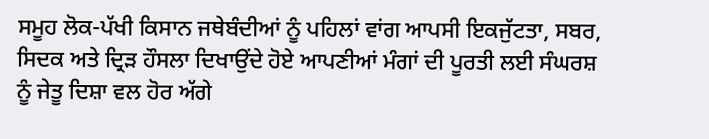ਸਮੂਹ ਲੋਕ-ਪੱਖੀ ਕਿਸਾਨ ਜਥੇਬੰਦੀਆਂ ਨੂੰ ਪਹਿਲਾਂ ਵਾਂਗ ਆਪਸੀ ਇਕਜੁੱਟਤਾ, ਸਬਰ, ਸਿਦਕ ਅਤੇ ਦ੍ਰਿੜ ਹੌਸਲਾ ਦਿਖਾਉਂਦੇ ਹੋਏ ਆਪਣੀਆਂ ਮੰਗਾਂ ਦੀ ਪੂਰਤੀ ਲਈ ਸੰਘਰਸ਼ ਨੂੰ ਜੇਤੂ ਦਿਸ਼ਾ ਵਲ ਹੋਰ ਅੱਗੇ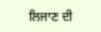ਲਿਜਾਣ ਦੀ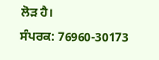ਲੋੜ ਹੈ।
ਸੰਪਰਕ: 76960-30173